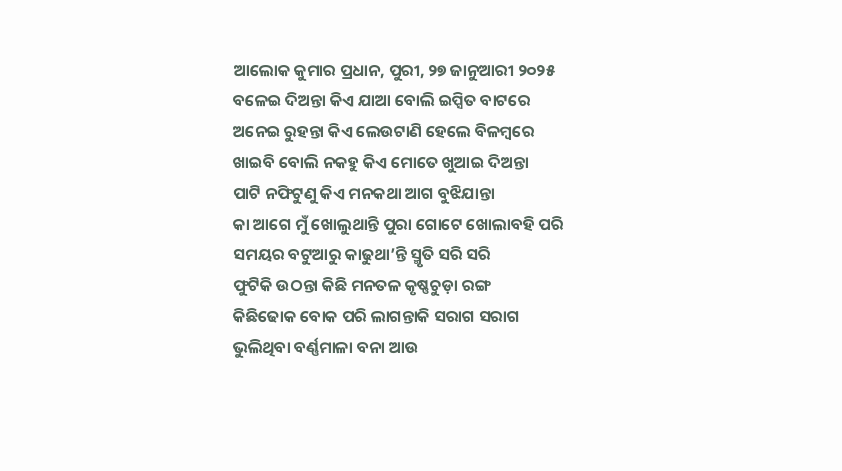ଆଲୋକ କୁମାର ପ୍ରଧାନ, ପୁରୀ, ୨୭ ଜାନୁଆରୀ ୨୦୨୫
ବଳେଇ ଦିଅନ୍ତା କିଏ ଯାଆ ବୋଲି ଇପ୍ସିତ ବାଟରେ
ଅନେଇ ରୁହନ୍ତା କିଏ ଲେଉଟାଣି ହେଲେ ବିଳମ୍ବରେ
ଖାଇବି ବୋଲି ନକହୁ କିଏ ମୋତେ ଖୁଆଇ ଦିଅନ୍ତା
ପାଟି ନଫିଟୁଣୁ କିଏ ମନକଥା ଆଗ ବୁଝିଯାନ୍ତା
କା ଆଗେ ମୁଁ ଖୋଲୁଥାନ୍ତି ପୁରା ଗୋଟେ ଖୋଲାବହି ପରି
ସମୟର ବଟୁଆରୁ କାଢୁଥା’ନ୍ତି ସ୍ମୃତି ସରି ସରି
ଫୁଟିକି ଉଠନ୍ତା କିଛି ମନତଳ କୃଷ୍ଣଚୁଡ଼ା ରଙ୍ଗ
କିଛିଢୋକ ବୋକ ପରି ଲାଗନ୍ତାକି ସରାଗ ସରାଗ
ଭୁଲିଥିବା ବର୍ଣ୍ଣମାଳା ବନା ଆଉ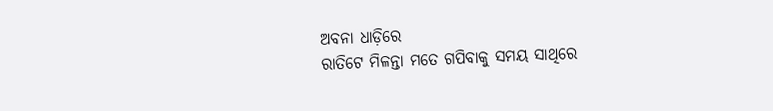ଅବନା ଧାଡ଼ିରେ
ରାତିଟେ ମିଳନ୍ତା ମତେ ଗପିବାକୁ ସମୟ ସାଥିରେ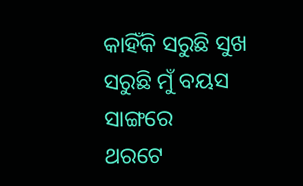କାହିଁକି ସରୁଛି ସୁଖ ସରୁଛି ମୁଁ ବୟସ ସାଙ୍ଗରେ
ଥରଟେ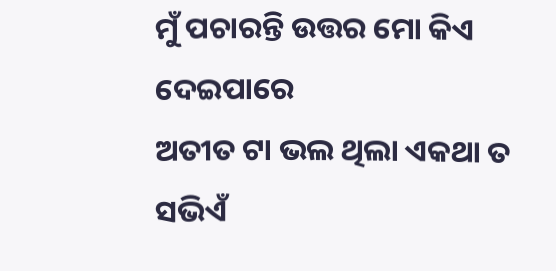ମୁଁ ପଚାରନ୍ତି ଉତ୍ତର ମୋ କିଏ ଦେଇପାରେ
ଅତୀତ ଟା ଭଲ ଥିଲା ଏକଥା ତ ସଭିଏଁ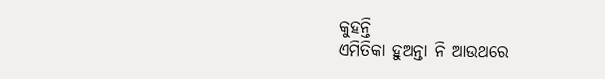କୁହନ୍ତି
ଏମିତିକା ହୁଅନ୍ତା ନି ଆଉଥରେ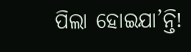ପିଲା ହୋଇଯା’ନ୍ତି!